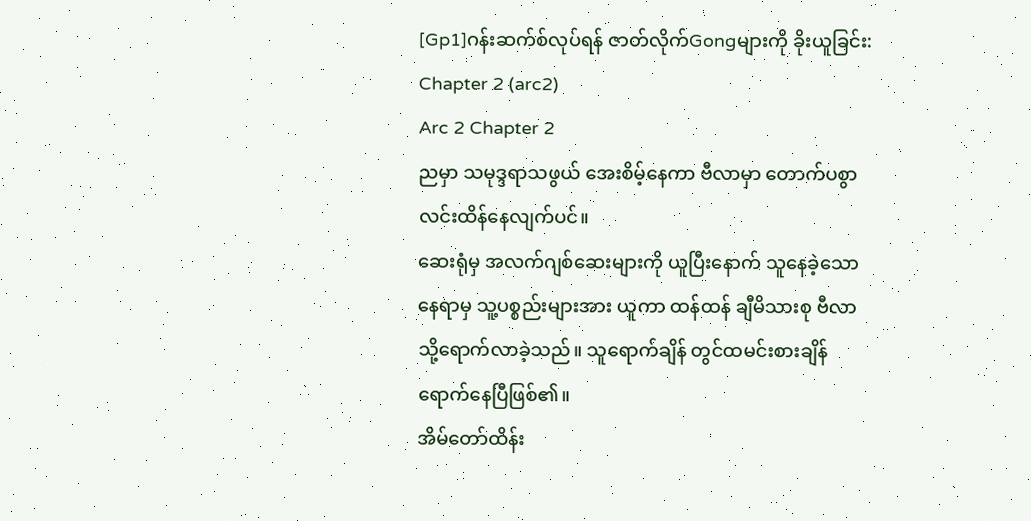[Gp1]ဂန်းဆက်စ်လုပ်ရန် ဇာတ်လိုက်Gongများကို ခိုးယူခြင်း:
Chapter 2 (arc2)
Arc 2 Chapter 2
ညမှာ သမုဒ္ဒရာသဖွယ် အေးစိမ့်နေကာ ဗီလာမှာ တောက်ပစွာ လင်းထိန်နေလျက်ပင်။
ဆေးရုံမှ အလက်ဂျစ်ဆေးများကို ယူပြီးနောက် သူနေခဲ့သောနေရာမှ သူ့ပစ္စည်းများအား ယူကာ ထန်ထန် ချီမိသားစု ဗီလာသို့ရောက်လာခဲ့သည်။ သူရောက်ချိန် တွင်ထမင်းစားချိန်ရောက်နေပြီဖြစ်၏။
အိမ်တော်ထိန်း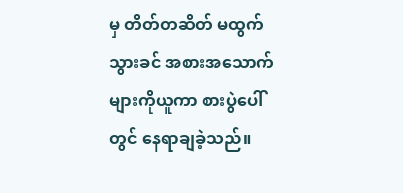မှ တိတ်တဆိတ် မထွက်သွားခင် အစားအသောက်များကိုယူကာ စားပွဲပေါ်တွင် နေရာချခဲ့သည်။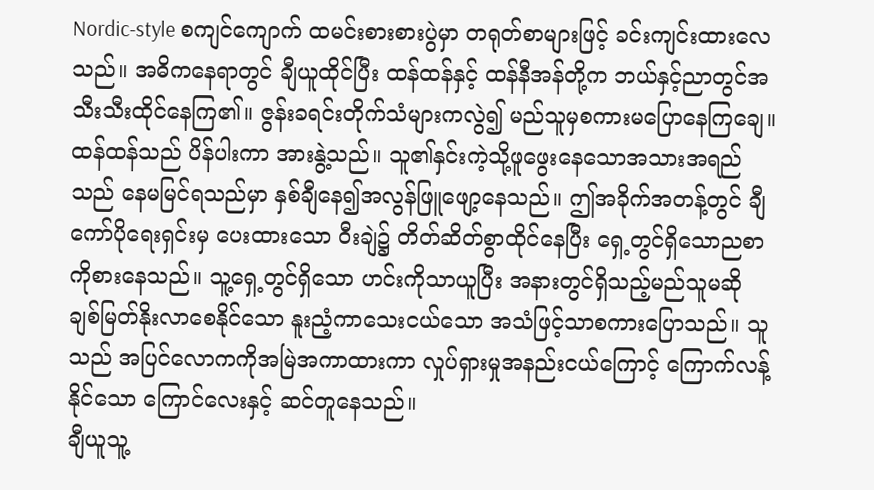Nordic-style စကျင်ကျောက် ထမင်းစားစားပွဲမှာ တရုတ်စာများဖြင့် ခင်းကျင်းထားလေသည်။ အဓိကနေရာတွင် ချီယူထိုင်ပြီး ထန်ထန်နှင့် ထန်နီအန်တို့က ဘယ်နှင့်ညာတွင်အသီးသီးထိုင်နေကြ၏။ ဇွန်းခရင်းတိုက်သံများကလွဲ၍ မည်သူမှစကားမပြောနေကြချေ။
ထန်ထန်သည် ပိန်ပါးကာ အားနွဲ့သည်။ သူ၏နှင်းကဲ့သို့ဖူဖွေးနေသောအသားအရည်သည် နေမမြင်ရသည်မှာ နှစ်ချီနေ၍အလွန်ဖြူဖျော့နေသည်။ ဤအခိုက်အတန့်တွင် ချီကော်ပိုရေးရှင်းမှ ပေးထားသော ဝီးချဲ၌ တိတ်ဆိတ်စွာထိုင်နေပြီး ရှေ့တွင်ရှိသောညစာကိုစားနေသည်။ သူ့ရှေ့တွင်ရှိသော ဟင်းကိုသာယူပြီး အနားတွင်ရှိသည့်မည်သူမဆို ချစ်မြတ်နိုးလာစေနိုင်သော နူးညံ့ကာသေးငယ်သော အသံဖြင့်သာစကားပြောသည်။ သူသည် အပြင်လောကကိုအမြဲအကာထားကာ လှုပ်ရှားမှုအနည်းငယ်ကြောင့် ကြောက်လန့်နိုင်သော ကြောင်လေးနှင့် ဆင်တူနေသည်။
ချီယူသူ့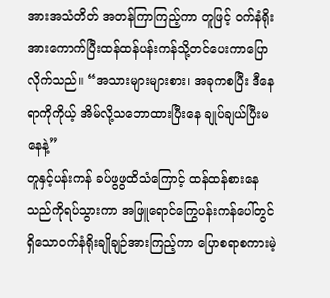အားအသံတိတ် အတန်ကြာကြည့်ကာ တူဖြင့် ဝက်နံရိုးအားကောက်ပြီးထန်ထန်ပန်းကန်သို့တင်ပေးကာပြောလိုက်သည်။ “အသားများများစား၊ အခုကစပြီး ဒီနေရာကိုကိုယ့် အိမ်လို့သဘောထားပြီးနေ ချုပ်ချယ်ပြီးမနေနဲ့”
တူနှင့်ပန်းကန် ခပ်ဖွဖွထိသံကြောင့် ထန်ထန်စားနေသည်ကိုရပ်သွားကာ အဖြူရောင်ကြွေပန်းကန်ပေါ်တွင် ရှိသောဝက်နံရိုးချိုချဉ်အားကြည့်ကာ ပြောစရာစကားမဲ့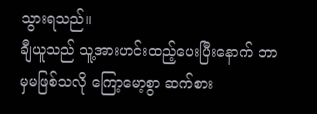သွားရသည်။
ချီယူသည် သူ့အားဟင်းထည့်ပေးပြီးနောက် ဘာမှမဖြစ်သလို ကြော့မော့စွာ ဆက်စား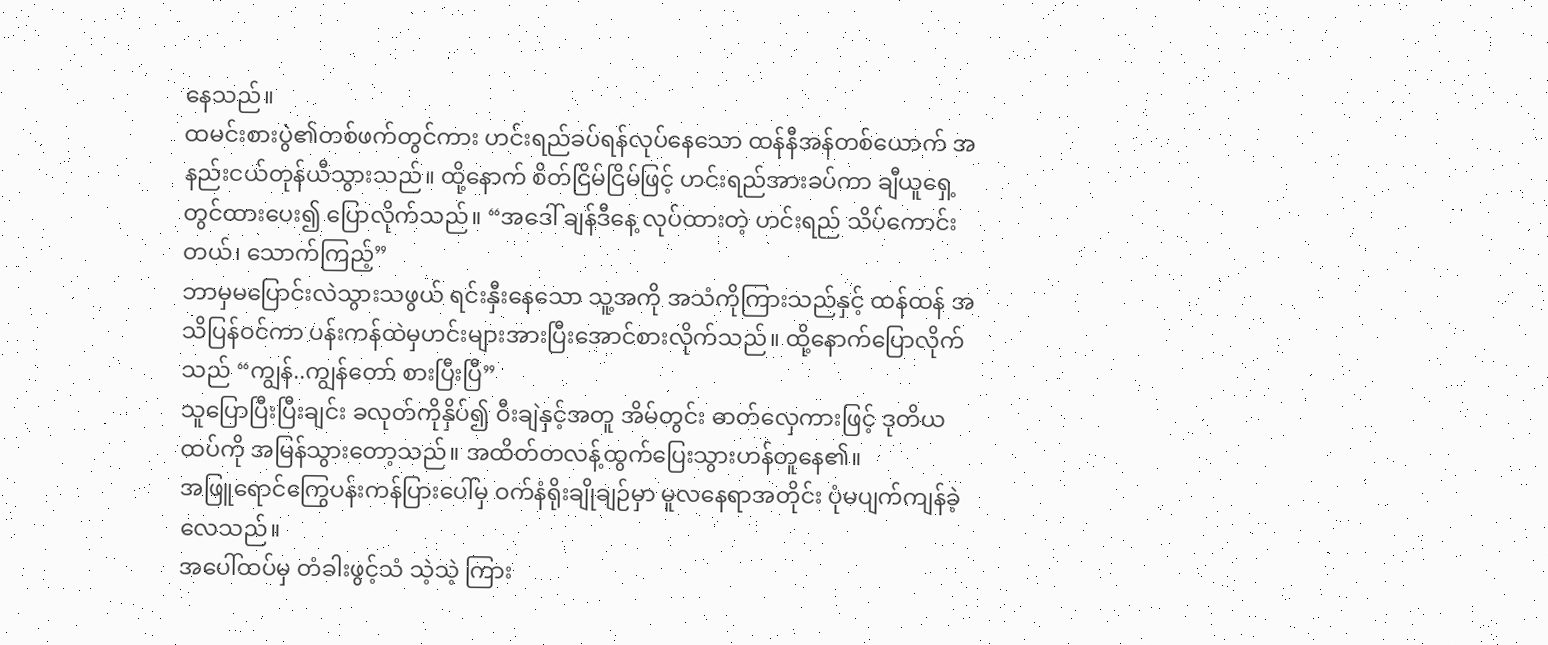နေသည်။
ထမင်းစားပွဲ၏တစ်ဖက်တွင်ကား ဟင်းရည်ခပ်ရန်လုပ်နေသော ထန်နီအန်တစ်ယောက် အနည်းငယ်တုန်ယီသွားသည်။ ထို့နောက် စိတ်ငြိမ်ငြိမ်ဖြင့် ဟင်းရည်အားခပ်ကာ ချီယူရှေ့တွင်ထားပေး၍ ပြောလိုက်သည်။ “အဒေါ် ချန်ဒီနေ့ လုပ်ထားတဲ့ ဟင်းရည် သိပ်ကောင်းတယ်၊ သောက်ကြည့်”
ဘာမှမပြောင်းလဲသွားသဖွယ် ရင်းနှီးနေသော သူ့အကို အသံကိုကြားသည်နှင့် ထန်ထန် အသိပြန်ဝင်ကာ ပန်းကန်ထဲမှဟင်းများအားပြီးအောင်စားလိုက်သည်။ ထို့နောက်ပြောလိုက်သည် “ကျွန်..ကျွန်တော် စားပြီးပြီ”
သူပြောပြီးပြီးချင်း ခလုတ်ကိုနှိပ်၍ ဝီးချဲနှင့်အတူ အိမ်တွင်း ဓာတ်လှေကားဖြင့် ဒုတိယထပ်ကို အမြန်သွားတော့သည်။ အထိတ်တလန့်ထွက်ပြေးသွားဟန်တူနေ၏။
အဖြူရောင်ကြွေပန်းကန်ပြားပေါ်မှ ဝက်နံရိုးချိုချဉ်မှာ မူလနေရာအတိုင်း ပုံမပျက်ကျန်ခဲ့လေသည်။
အပေါ်ထပ်မှ တံခါးဖွင့်သံ သဲ့သဲ့ ကြား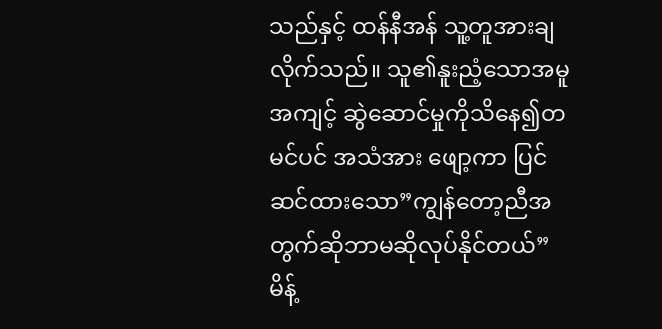သည်နှင့် ထန်နီအန် သူ့တူအားချလိုက်သည်။ သူ၏နူးညံ့သောအမူအကျင့် ဆွဲဆောင်မှုကိုသိနေ၍တမင်ပင် အသံအား ဖျော့ကာ ပြင်ဆင်ထားသော”ကျွန်တော့ညီအတွက်ဆိုဘာမဆိုလုပ်နိုင်တယ်” မိန့်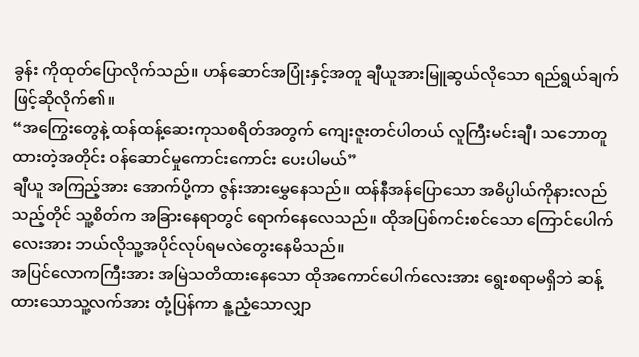ခွန်း ကိုထုတ်ပြောလိုက်သည်။ ဟန်ဆောင်အပြုံးနှင့်အတူ ချီယူအားမြူဆွယ်လိုသော ရည်ရွယ်ချက်ဖြင့်ဆိုလိုက်၏။
“အကြွေးတွေနဲ့ ထန်ထန့်ဆေးကုသစရိတ်အတွက် ကျေးဇူးတင်ပါတယ် လူကြီးမင်းချီ၊ သဘောတူထားတဲ့အတိုင်း ဝန်ဆောင်မှုကောင်းကောင်း ပေးပါမယ်”
ချီယူ အကြည့်အား အောက်ပို့ကာ ဇွန်းအားမွှေနေသည်။ ထန်နီအန်ပြောသော အဓိပ္ပါယ်ကိုနားလည်သည့်တိုင် သူ့စိတ်က အခြားနေရာတွင် ရောက်နေလေသည်။ ထိုအပြစ်ကင်းစင်သော ကြောင်ပေါက်လေးအား ဘယ်လိုသူ့အပိုင်လုပ်ရမလဲတွေးနေမိသည်။
အပြင်လောကကြီးအား အမြဲသတိထားနေသော ထိုအကောင်ပေါက်လေးအား ရွေးစရာမရှိဘဲ ဆန့်ထားသောသူ့လက်အား တုံ့ပြန်ကာ နူ့ညံ့သောလျှာ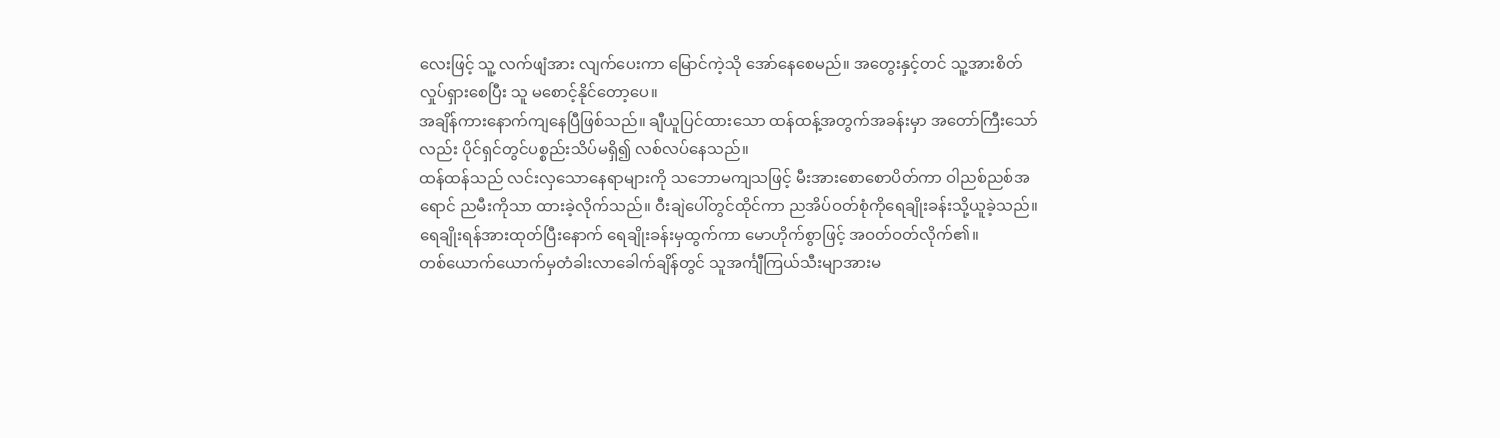လေးဖြင့် သူ့ လက်ဖျံအား လျက်ပေးကာ မြောင်ကဲ့သို အော်နေစေမည်။ အတွေးနှင့်တင် သူ့အားစိတ်လှုပ်ရှားစေပြီး သူ မစောင့်နိုင်တော့ပေ။
အချိန်ကားနောက်ကျနေပြီဖြစ်သည်။ ချီယူပြင်ထားသော ထန်ထန့်အတွက်အခန်းမှာ အတော်ကြီးသော်လည်း ပိုင်ရှင်တွင်ပစ္စည်းသိပ်မရှိ၍ လစ်လပ်နေသည်။
ထန်ထန်သည် လင်းလှသောနေရာများကို သဘောမကျသဖြင့် မီးအားစောစောပိတ်ကာ ဝါညစ်ညစ်အရောင် ညမီးကိုသာ ထားခဲ့လိုက်သည်။ ဝီးချဲပေါ်တွင်ထိုင်ကာ ညအိပ်ဝတ်စုံကိုရေချိုးခန်းသို့ယူခဲ့သည်။ ရေချိုးရန်အားထုတ်ပြီးနောက် ရေချိုးခန်းမှထွက်ကာ မောဟိုက်စွာဖြင့် အဝတ်ဝတ်လိုက်၏။
တစ်ယောက်ယောက်မှတံခါးလာခေါက်ချိန်တွင် သူအင်္ကျီကြယ်သီးမျာအားမ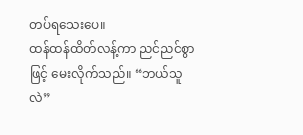တပ်ရသေးပေ။
ထန်ထန်ထိတ်လန့်ကာ ညင်ညင်စွာဖြင့် မေးလိုက်သည်။ “ဘယ်သူလဲ”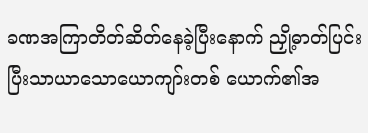ခဏအကြာတိတ်ဆိတ်နေခဲ့ပြီးနောက် ညှို့ဓာတ်ပြင်းပြီးသာယာသောယောကျာ်းတစ် ယောက်၏အ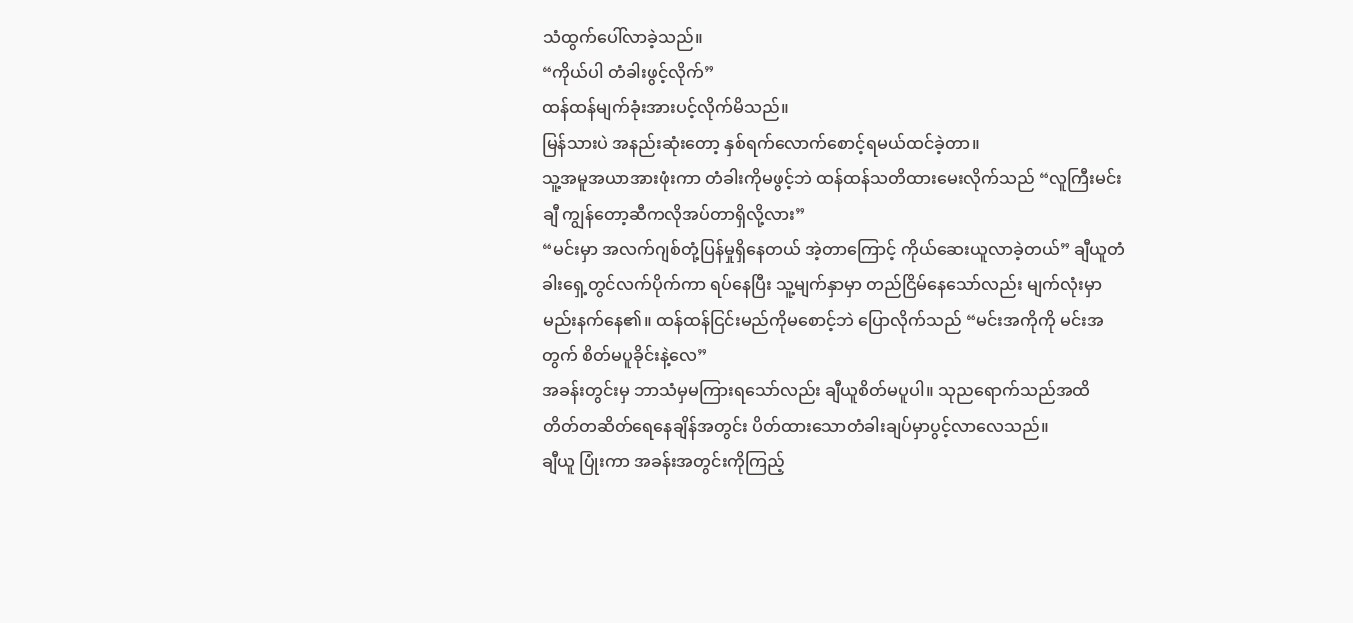သံထွက်ပေါ်လာခဲ့သည်။
“ကိုယ်ပါ တံခါးဖွင့်လိုက်”
ထန်ထန်မျက်ခုံးအားပင့်လိုက်မိသည်။
မြန်သားပဲ အနည်းဆုံးတော့ နှစ်ရက်လောက်စောင့်ရမယ်ထင်ခဲ့တာ။
သူ့အမူအယာအားဖုံးကာ တံခါးကိုမဖွင့်ဘဲ ထန်ထန်သတိထားမေးလိုက်သည် “လူကြီးမင်းချီ ကျွန်တော့ဆီကလိုအပ်တာရှိလို့လား”
“မင်းမှာ အလက်ဂျစ်တုံ့ပြန်မှုရှိနေတယ် အဲ့တာကြောင့် ကိုယ်ဆေးယူလာခဲ့တယ်” ချီယူတံခါးရှေ့တွင်လက်ပိုက်ကာ ရပ်နေပြီး သူ့မျက်နှာမှာ တည်ငြိမ်နေသော်လည်း မျက်လုံးမှာမည်းနက်နေ၏။ ထန်ထန်ငြင်းမည်ကိုမစောင့်ဘဲ ပြောလိုက်သည် “မင်းအကိုကို မင်းအတွက် စိတ်မပူခိုင်းနဲ့လေ”
အခန်းတွင်းမှ ဘာသံမှမကြားရသော်လည်း ချီယူစိတ်မပူပါ။ သုညရောက်သည်အထိ တိတ်တဆိတ်ရေနေချိန်အတွင်း ပိတ်ထားသောတံခါးချပ်မှာပွင့်လာလေသည်။
ချီယူ ပြုံးကာ အခန်းအတွင်းကိုကြည့်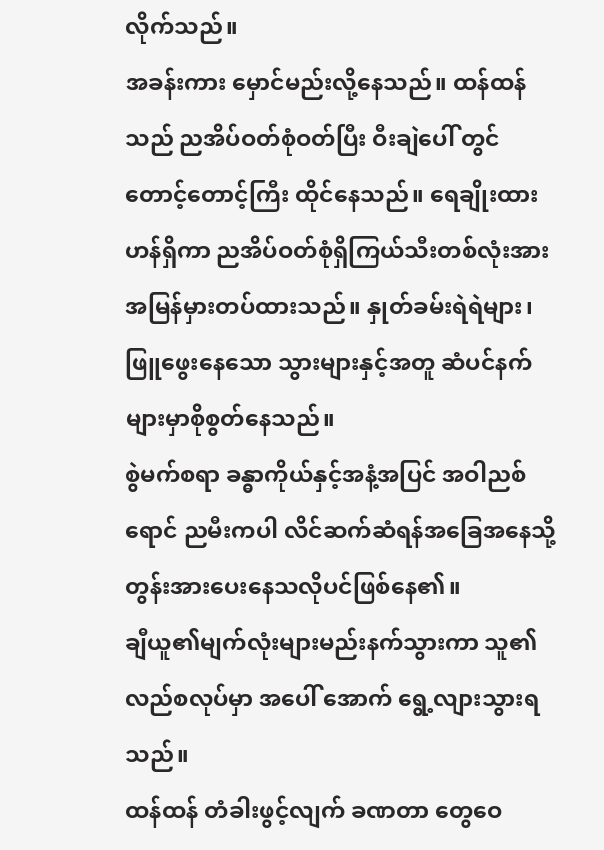လိုက်သည်။
အခန်းကား မှောင်မည်းလို့နေသည်။ ထန်ထန်သည် ညအိပ်ဝတ်စုံဝတ်ပြီး ဝီးချဲပေါ် တွင် တောင့်တောင့်ကြီး ထိုင်နေသည်။ ရေချိုးထားဟန်ရှိကာ ညအိပ်ဝတ်စုံရှိကြယ်သီးတစ်လုံးအား အမြန်မှားတပ်ထားသည်။ နှုတ်ခမ်းရဲရဲများ၊ ဖြူဖွေးနေသော သွားများနှင့်အတူ ဆံပင်နက်များမှာစိုစွတ်နေသည်။
စွဲမက်စရာ ခန္ဓာကိုယ်နှင့်အနံ့အပြင် အဝါညစ်ရောင် ညမီးကပါ လိင်ဆက်ဆံရန်အခြေအနေသို့ တွန်းအားပေးနေသလိုပင်ဖြစ်နေ၏။
ချီယူ၏မျက်လုံးများမည်းနက်သွားကာ သူ၏လည်စလုပ်မှာ အပေါ် အောက် ရွေ့လျားသွားရသည်။
ထန်ထန် တံခါးဖွင့်လျက် ခဏတာ တွေဝေ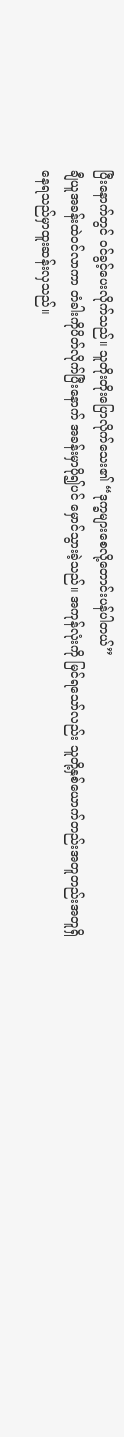ပြီးနောက်တွင် ဝင်ခွင့်ပေးလိုက်သည်။ သူတိုးတိုးပြောလိုက်သေး၏ “ဒုက္ခများစေလို့တောင်းပန်ပါတယ်”
ချီယူအခန်းထဲဝင်လာကာ တံခါးကိုပိတ်လိုက်ပြီးနောက် အခန်းမှာပို၍ပင် မှောင်သွားခဲ့သည်။ အကုန်လုံးကို မြင်ရသော်လည်း သူတို့နှစ်ယောက်တည်းအတူတည်းအတူရှိနေရသည်မှာထူးဆန်းလှသည်။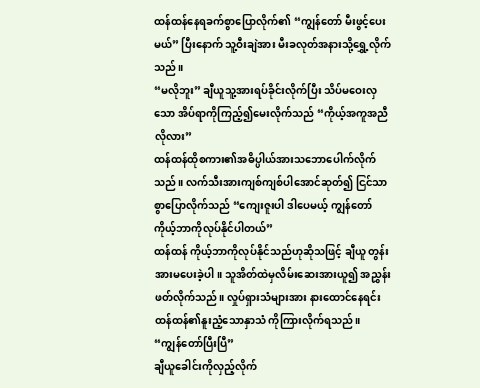ထန်ထန်နေရခက်စွာပြောလိုက်၏ “ကျွန်တော် မီးဖွင့်ပေးမယ်” ပြီးနောက် သူ့ဝီးချဲအား မီးခလုတ်အနားသို့ရွှေ့လိုက်သည်။
“မလိုဘူး” ချီယူသူ့အားရပ်ခိုင်းလိုက်ပြီး သိပ်မဝေးလှသော အိပ်ရာကိုကြည့်၍မေးလိုက်သည် “ကိုယ့်အကူအညီလိုလား”
ထန်ထန်ထိုစကား၏အဓိပ္ပါယ်အားသဘောပေါက်လိုက်သည်။ လက်သီးအားကျစ်ကျစ်ပါအောင်ဆုတ်၍ ငြင်သာစွာပြောလိုက်သည် “ကျေးဇူးပါ ဒါပေမယ့် ကျွန်တော်ကိုယ့်ဘာကိုလုပ်နိုင်ပါတယ်”
ထန်ထန် ကိုယ့်ဘာကိုလုပ်နိုင်သည်ဟုဆိုသဖြင့် ချီယူ တွန်းအားမပေးခဲ့ပါ။ သူအိတ်ထဲမှလိမ်းဆေးအားယူ၍ အညွှန်းဖတ်လိုက်သည်။ လှုပ်ရှားသံများအား နားထောင်နေရင်း ထန်ထန်၏နူးညံ့သောနှာသံ ကိုကြားလိုက်ရသည်။
“ကျွန်တော်ပြီးပြီ”
ချီယူခေါင်းကိုလှည့်လိုက်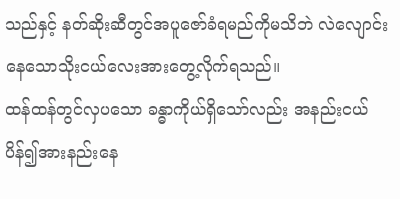သည်နှင့် နတ်ဆိုးဆီတွင်အပူဇော်ခံရမည်ကိုမသိဘဲ လဲလျောင်းနေသောသိုးငယ်လေးအားတွေ့လိုက်ရသည်။
ထန်ထန်တွင်လှပသော ခန္ဓာကိုယ်ရှိသော်လည်း အနည်းငယ်ပိန်၍အားနည်းနေ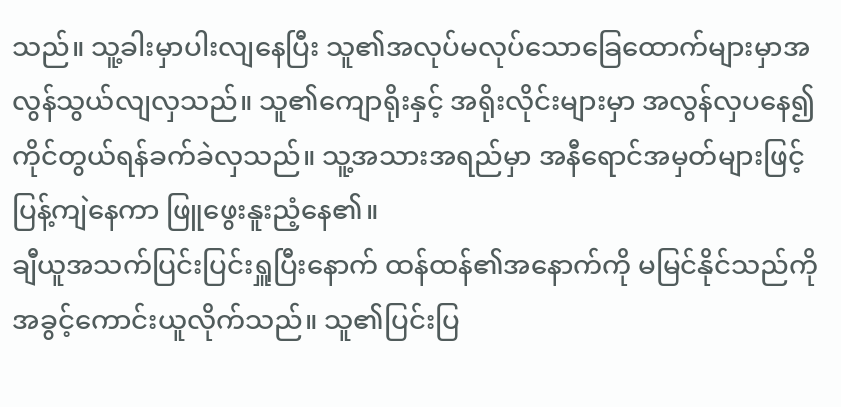သည်။ သူ့ခါးမှာပါးလျနေပြီး သူ၏အလုပ်မလုပ်သောခြေထောက်များမှာအလွန်သွယ်လျလှသည်။ သူ၏ကျောရိုးနှင့် အရိုးလိုင်းများမှာ အလွန်လှပနေ၍ကိုင်တွယ်ရန်ခက်ခဲလှသည်။ သူ့အသားအရည်မှာ အနီရောင်အမှတ်များဖြင့် ပြန့်ကျဲနေကာ ဖြူဖွေးနူးညံ့နေ၏။
ချီယူအသက်ပြင်းပြင်းရှူပြီးနောက် ထန်ထန်၏အနောက်ကို မမြင်နိုင်သည်ကို အခွင့်ကောင်းယူလိုက်သည်။ သူ၏ပြင်းပြ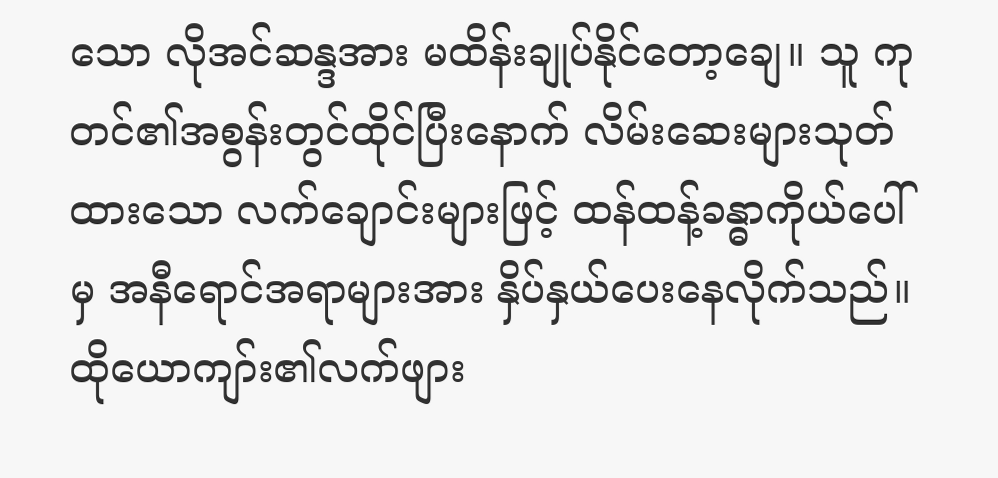သော လိုအင်ဆန္ဒအား မထိန်းချုပ်နိုင်တော့ချေ။ သူ ကုတင်၏အစွန်းတွင်ထိုင်ပြီးနောက် လိမ်းဆေးများသုတ်ထားသော လက်ချောင်းများဖြင့် ထန်ထန့်ခန္ဓာကိုယ်ပေါ်မှ အနီရောင်အရာများအား နှိပ်နှယ်ပေးနေလိုက်သည်။
ထိုယောကျာ်း၏လက်ဖျား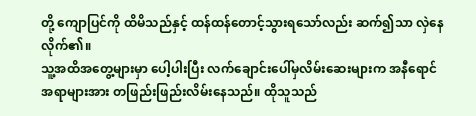တို့ ကျောပြင်ကို ထိမိသည်နှင့် ထန်ထန်တောင့်သွားရသော်လည်း ဆက်၍သာ လှဲနေလိုက်၏။
သူ့အထိအတွေ့များမှာ ပေါ့ပါးပြီး လက်ချောင်းပေါ်မှလိမ်းဆေးများက အနီရောင်အရာများအား တဖြည်းဖြည်းလိမ်းနေသည်။ ထိုသူသည်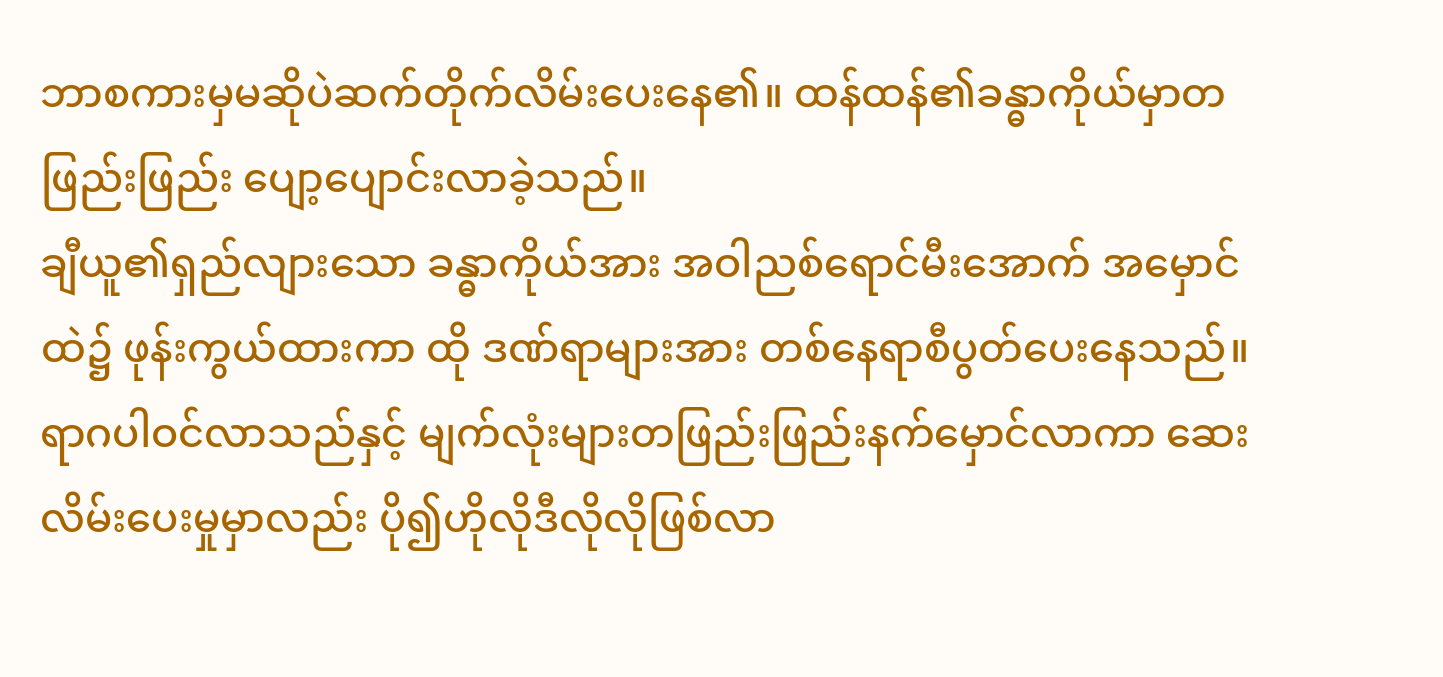ဘာစကားမှမဆိုပဲဆက်တိုက်လိမ်းပေးနေ၏။ ထန်ထန်၏ခန္ဓာကိုယ်မှာတဖြည်းဖြည်း ပျော့ပျောင်းလာခဲ့သည်။
ချီယူ၏ရှည်လျားသော ခန္ဓာကိုယ်အား အဝါညစ်ရောင်မီးအောက် အမှောင်ထဲ၌ ဖုန်းကွယ်ထားကာ ထို ဒဏ်ရာများအား တစ်နေရာစီပွတ်ပေးနေသည်။ ရာဂပါဝင်လာသည်နှင့် မျက်လုံးများတဖြည်းဖြည်းနက်မှောင်လာကာ ဆေးလိမ်းပေးမှုမှာလည်း ပို၍ဟိုလိုဒီလိုလိုဖြစ်လာ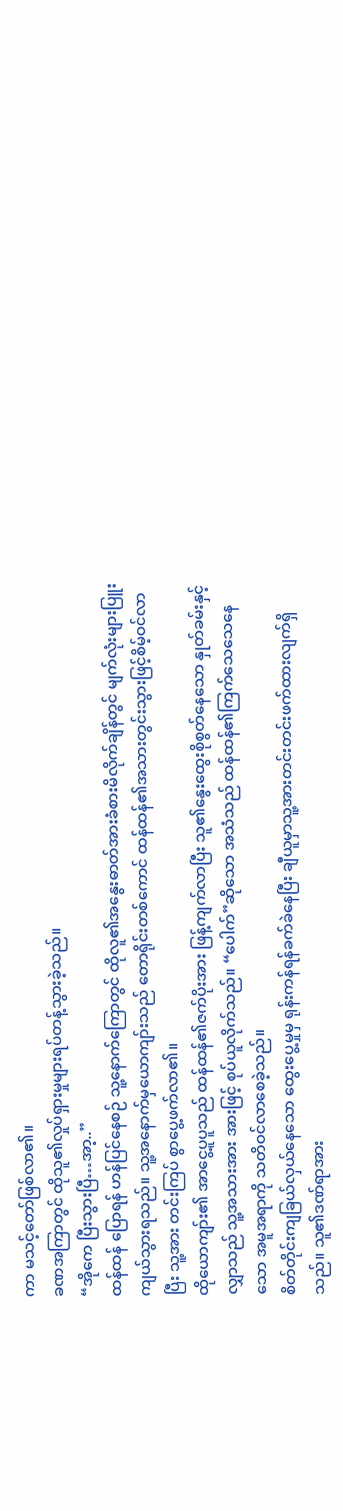ကာ မသင့်တော်ဖြစ်လာ၏။
ခဏအကြာတွင် ထိုသူ၏လှုပ်ရှားမှုများရပ်တန့်သွားခဲ့သည်။
“အိုကေ ပြီးသွားပြီ…အာ့..”
ထန်ထန် ပြောရန် ဟန်ပြင်နေစဉ် သူ့နောက်ကြောတွင် ထိုလူ၏အနွေးဓာတ်အားခံစားမိလိုက်ချိန်တွင် မျက်လုံးများပြူးကျယ်သွားရသည်။ သူ့အနောက်မှယောကျာ်းသည် တောရိုင်းတစ်ကောင် ထန်ထန်၏အသားတွင်းသွားဖြင့်စိမ့်ဝင်လာပြီး သူ့အား တင်းကြပ် စွာပွေ့ဖက်လာ၏။
ထိုယောကျာ်း၏ အာငွေ့ပူပူသည် ထန်ထန်၏ဇက်ပိုးအား ဖြန့်ကျက်လာပြီး သူ၏နွေးထွေးစိုစွတ်နေသော နှုတ်ခမ်းနှင့်လျှာသည် သူ့အသားအား အားဖြင့် စုပ်ယူလိုက်သည်။ “ပေါက်”ဆိုသော အသံသည် ထန်ထန်၏ကြက်သေသေနေသော အမူအရာကို သတိဝင်လာစေခဲ့သည်။
စိတ်တိုင်းကျခြယ်လှယ်နေသော ထွေးပွေ့မှုမှ ရုန်းကန်ရန်ခက်ခဲနေပြီး ချီယူမှာသူ့အားတင်းတင်းဖက်ထားလျက်ရှိသည်။ သူ၏ဒဏ်ရာအား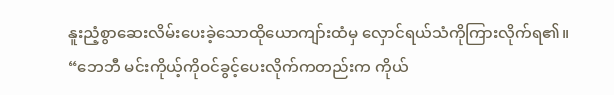နူးညံ့စွာဆေးလိမ်းပေးခဲ့သောထိုယောကျာ်းထံမှ လှောင်ရယ်သံကိုကြားလိုက်ရ၏။
“ဘေဘီ မင်းကိုယ့်ကိုဝင်ခွင့်ပေးလိုက်ကတည်းက ကိုယ်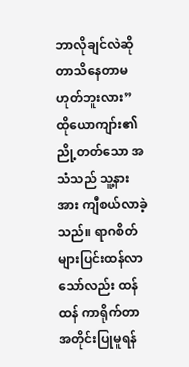ဘာလိုချင်လဲဆိုတာသိနေတာမဟုတ်ဘူးလား”
ထိုယောကျာ်း၏ ညို့တတ်သော အသံသည် သူ့နားအား ကျီစယ်လာခဲ့သည်။ ရာဂစိတ်များပြင်းထန်လာသော်လည်း ထန်ထန် ကာရိုက်တာအတိုင်းပြုမူရန်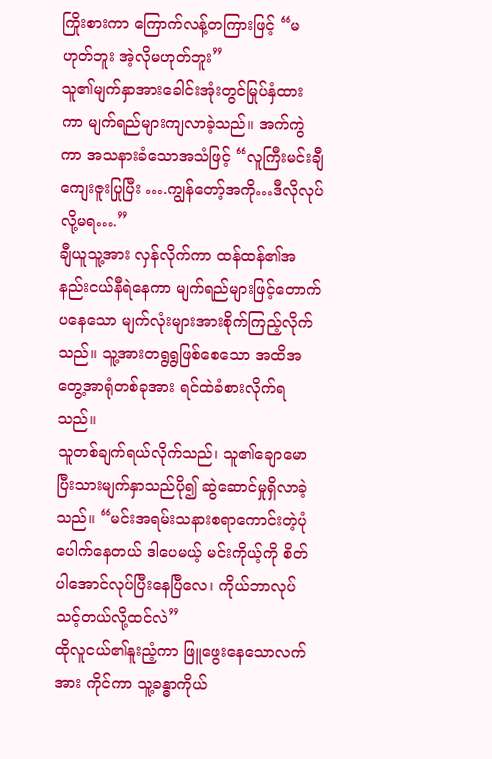ကြိုးစားကာ ကြောက်လန့်တကြားဖြင့် “မဟုတ်ဘူး အဲ့လိုမဟုတ်ဘူး”
သူ၏မျက်နှာအားခေါင်းအုံးတွင်မြုပ်နှံထားကာ မျက်ရည်များကျလာခဲ့သည်။ အက်ကွဲကာ အသနားခံသောအသံဖြင့် “လူကြီးမင်းချီ ကျေးဇူးပြုပြီး ….ကျွန်တော့်အကို…ဒီလိုလုပ်လို့မရ….”
ချီယူသူ့အား လှန်လိုက်ကာ ထန်ထန်၏အနည်းငယ်နီရဲနေကာ မျက်ရည်များဖြင့်တောက်ပနေသော မျက်လုံးများအားစိုက်ကြည့်လိုက်သည်။ သူ့အားတရွရွဖြစ်စေသော အထိအတွေ့အာရုံတစ်ခုအား ရင်ထဲခံစားလိုက်ရသည်။
သူတစ်ချက်ရယ်လိုက်သည်၊ သူ၏ချောမောပြီးသားမျက်နှာသည်ပို၍ ဆွဲဆောင်မှုရှိလာခဲ့သည်။ “မင်းအရမ်းသနားစရာကောင်းတဲ့ပုံပေါက်နေတယ် ဒါပေမယ့် မင်းကိုယ့်ကို စိတ်ပါအောင်လုပ်ပြီးနေပြီလေ၊ ကိုယ်ဘာလုပ်သင့်တယ်လို့ထင်လဲ”
ထိုလူငယ်၏နူးညံ့ကာ ဖြူဖွေးနေသောလက်အား ကိုင်ကာ သူ့ခန္ဓာကိုယ်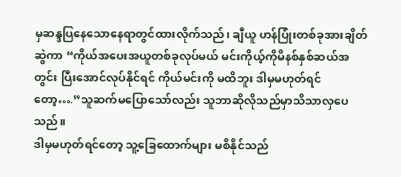မှဆန္ဒပြနေသောနေရာတွင်ထားလိုက်သည်၊ ချီယူ ဟန်ပြုံးတစ်ခုအားချိတ်ဆွဲကာ “ကိုယ်အပေးအယူတစ်ခုလုပ်မယ် မင်းကိုယ့်ကိုမိနစ်နှစ်ဆယ်အတွင်း ပြီးအောင်လုပ်နိုင်ရင် ကိုယ်မင်းကို မထိဘူး ဒါမှမဟုတ်ရင်တော့….”သူဆက်မပြောသော်လည်း သူဘာဆိုလိုသည်မှာသိသာလှပေသည်။
ဒါမှမဟုတ်ရင်တော့ သူ့ခြေထောက်များ မစိနိုင်သည်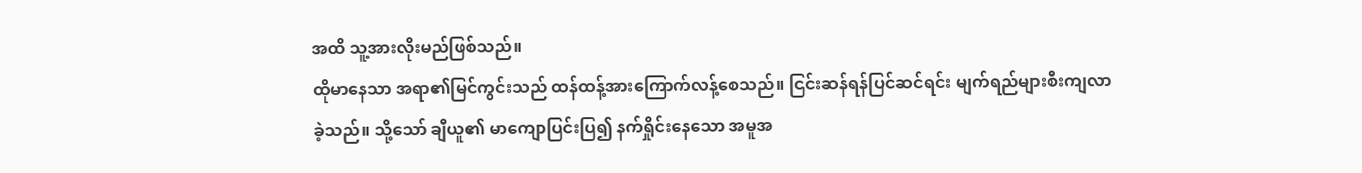အထိ သူ့အားလိုးမည်ဖြစ်သည်။
ထိုမာနေသာ အရာ၏မြင်ကွင်းသည် ထန်ထန့်အားကြောက်လန့်စေသည်။ ငြင်းဆန်ရန်ပြင်ဆင်ရင်း မျက်ရည်များစီးကျလာခဲ့သည်။ သို့သော် ချီယူ၏ မာကျောပြင်းပြ၍ နက်ရှိုင်းနေသော အမူအ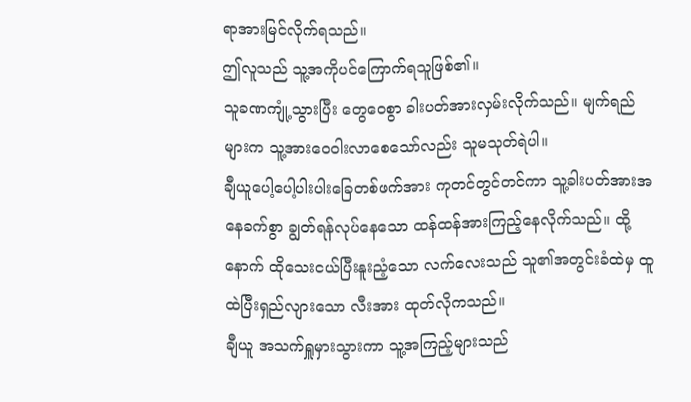ရာအားမြင်လိုက်ရသည်။
ဤလူသည် သူ့အကိုပင်ကြောက်ရသူဖြစ်၏။
သူခဏကျုံ့သွားပြီး တွေဝေစွာ ခါးပတ်အားလှမ်းလိုက်သည်။ မျက်ရည်များက သူ့အားဝေဝါးလာစေသော်လည်း သူမသုတ်ရဲပါ။
ချီယူပေါ့ပေါ့ပါးပါးခြေတစ်ဖက်အား ကုတင်တွင်တင်ကာ သူ့ခါးပတ်အားအနေခက်စွာ ချွတ်ရန်လုပ်နေသော ထန်ထန်အားကြည့်နေလိုက်သည်။ ထို့နောက် ထိုသေးငယ်ပြီးနူးညံ့သော လက်လေးသည် သူ၏အတွင်းခံထဲမှ ထူထဲပြီးရှည်လျားသော လီးအား ထုတ်လိုကသည်။
ချီယူ အသက်ရှူမှားသွားကာ သူ့အကြည့်များသည်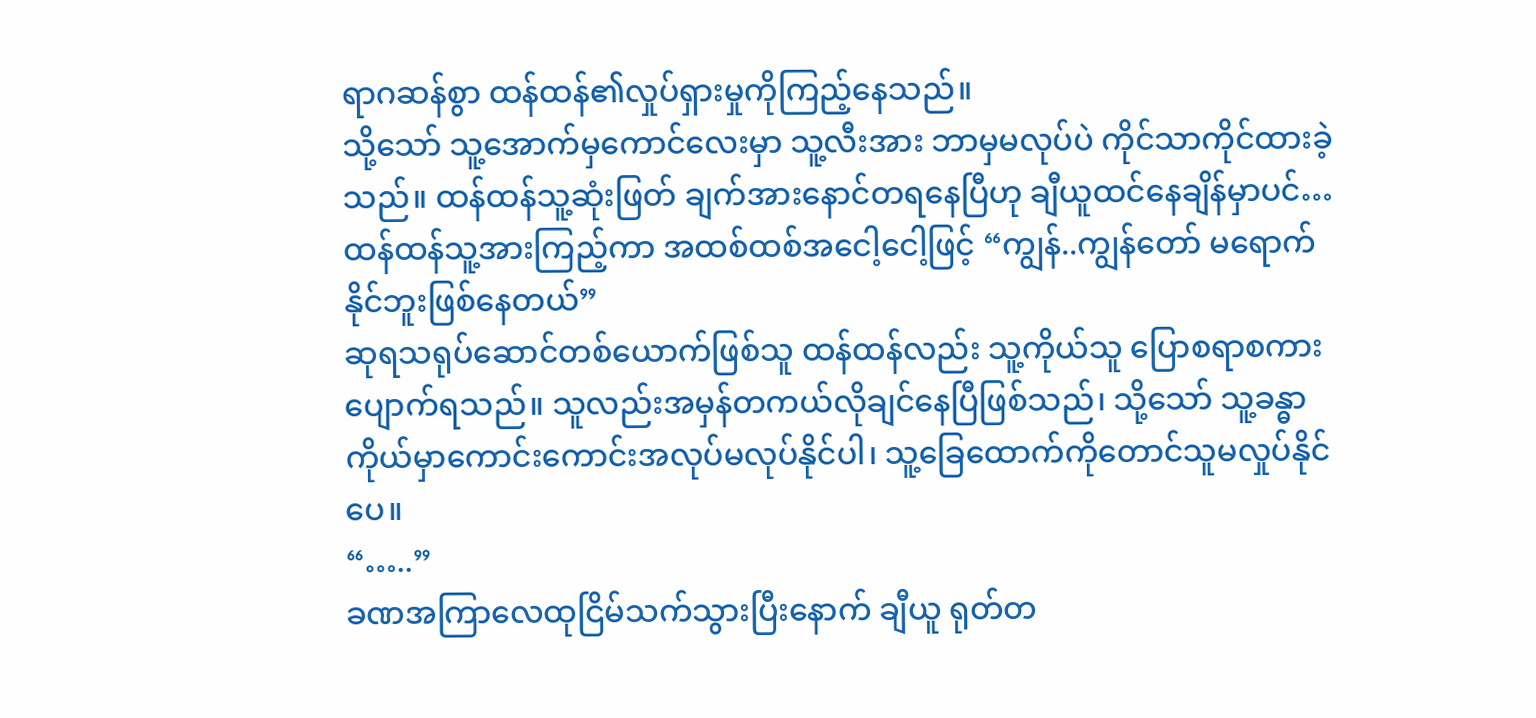ရာဂဆန်စွာ ထန်ထန်၏လှုပ်ရှားမှုကိုကြည့်နေသည်။
သို့သော် သူ့အောက်မှကောင်လေးမှာ သူ့လီးအား ဘာမှမလုပ်ပဲ ကိုင်သာကိုင်ထားခဲ့သည်။ ထန်ထန်သူ့ဆုံးဖြတ် ချက်အားနောင်တရနေပြီဟု ချီယူထင်နေချိန်မှာပင်…
ထန်ထန်သူ့အားကြည့်ကာ အထစ်ထစ်အငေါ့ငေါ့ဖြင့် “ကျွန်..ကျွန်တော် မရောက်နိုင်ဘူးဖြစ်နေတယ်”
ဆုရသရုပ်ဆောင်တစ်ယောက်ဖြစ်သူ ထန်ထန်လည်း သူ့ကိုယ်သူ ပြောစရာစကားပျောက်ရသည်။ သူလည်းအမှန်တကယ်လိုချင်နေပြီဖြစ်သည်၊ သို့သော် သူ့ခန္ဓာကိုယ်မှာကောင်းကောင်းအလုပ်မလုပ်နိုင်ပါ၊ သူ့ခြေထောက်ကိုတောင်သူမလှုပ်နိုင်ပေ။
“…..”
ခဏအကြာလေထုငြိမ်သက်သွားပြီးနောက် ချီယူ ရုတ်တ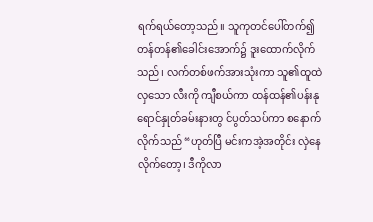ရက်ရယ်တော့သည်။ သူကုတင်ပေါ်တက်၍ တန်တန်၏ခေါင်းအောက်၌ ဒူးထောက်လိုက်သည်၊ လက်တစ်ဖက်အားသုံးကာ သူ၏ထူထဲလှသော လီးကို ကျီစယ်ကာ ထန်ထန်၏ပန်းနုရောင်နှုတ်ခမ်းနားတွ င်ပွတ်သပ်ကာ စနောက်လိုက်သည် “ဟုတ်ပြီ မင်းကအဲ့အတိုင်း လှဲနေလိုက်တော့၊ ဒီကိုလာ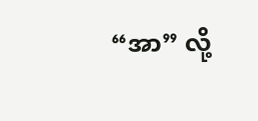“အာ” လို့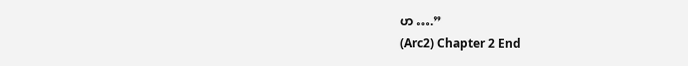ဟ ….”
(Arc2) Chapter 2 End